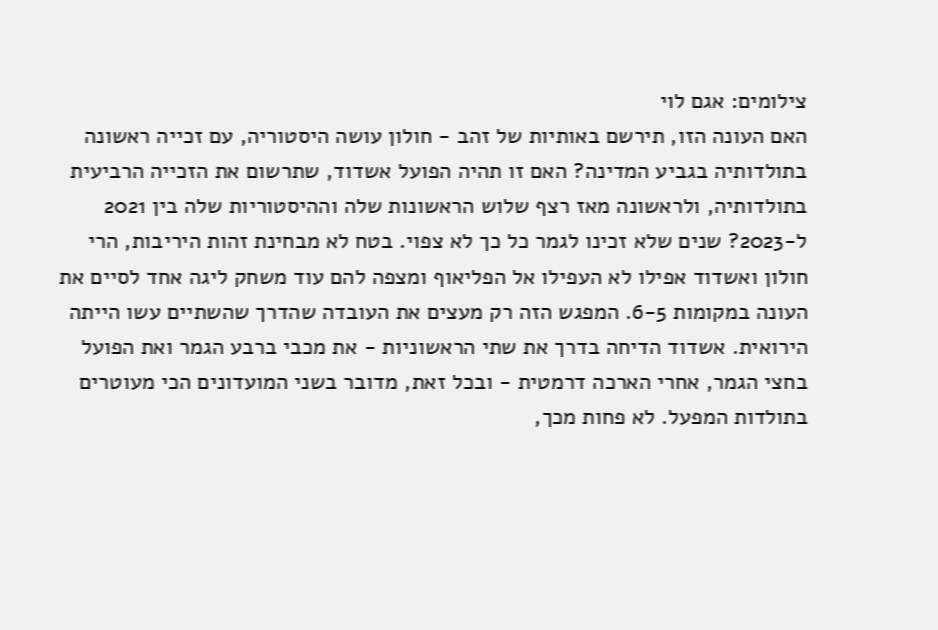צילומים: אגם לוי
האם העונה הזו, תירשם באותיות של זהב - חולון עושה היסטוריה, עם זכייה ראשונה בתולדותיה בגביע המדינה? האם זו תהיה הפועל אשדוד, שתרשום את הזכייה הרביעית בתולדותיה, ולראשונה מאז רצף שלוש הראשונות שלה וההיסטוריות שלה בין 2021 ל-2023? שנים שלא זכינו לגמר כל כך לא צפוי. בטח לא מבחינת זהות היריבות, הרי חולון ואשדוד אפילו לא העפילו אל הפליאוף ומצפה להם עוד משחק ליגה אחד לסיים את העונה במקומות 6-5. המפגש הזה רק מעצים את העובדה שהדרך שהשתיים עשו הייתה הירואית. אשדוד הדיחה בדרך את שתי הראשוניות - את מכבי ברבע הגמר ואת הפועל בחצי הגמר, אחרי הארכה דרמטית - ובכל זאת, מדובר בשני המועדונים הכי מעוטרים בתולדות המפעל. לא פחות מכך,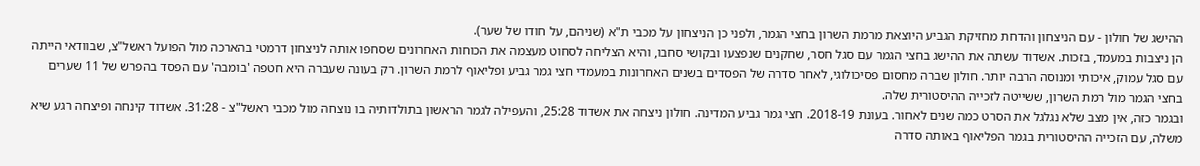ההישג של חולון - עם הניצחון והדחת מחזיקת הגביע היוצאת מרמת השרון בחצי הגמר, ולפני כן הניצחון על מכבי ת"א (שניהם, על חודו של שער).
הן ניצבות במעמד, בזכות. אשדוד עשתה את ההישג בחצי הגמר עם סגל חסר, שחקנים שנפצעו ובקושי סחבו, והיא הצליחה לסחוט מעצמה את הכוחות האחרונים שסחפו אותה לניצחון דרמטי בהארכה מול הפועל ראשל"צ, שבוודאי הייתה עם סגל עמוק, איכותי ומנוסה הרבה יותר. חולון שברה מחסום פסיכולוגי, לאחר סדרה של הפסדים בשנים האחרונות במעמדי חצי גמר גביע ופליאוף לרמת השרון. רק בעונה שעברה היא חטפה 'בומבה' עם הפסד בהפרש של 11 שערים בחצי הגמר מול רמת השרון, ששייטה לזכייה ההיסטורית שלה.
ובגמר כזה, אין מצב שלא נגלגל את הסרט כמה שנים לאחור. בעונת 2018-19. חצי גמר גביע המדינה. חולון ניצחה את אשדוד 25:28, והעפילה לגמר הראשון בתולדותיה בו נוצחה מול מכבי ראשל"צ - 31:28. אשדוד קינחה ופיצחה רגע שיא משלה, עם הזכייה ההיסטורית בגמר הפליאוף באותה סדרה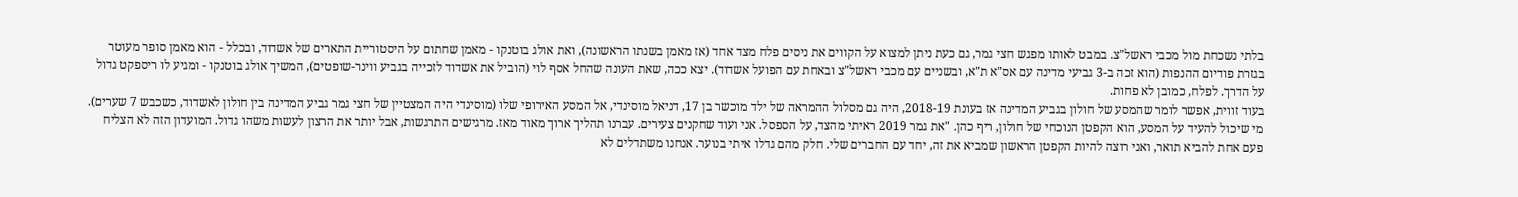בלתי נשכחת מול מכבי ראשל"צ. במבט לאותו מפגש חצי גמר, גם כעת ניתן למצוא על הקווים את ניסים פלח מצד אחד (אז מאמן בשנתו הראשונה), ואת אולג בוטנקו - מאמן שחתום על היסטוריית התארים של אשדוד, ובכלל - הוא מאמן סופר מעוטר בגזרת פודיום ההנפות (הוא זכה ב-3 גביעי מדינה עם אס"א ת"א, ובשניים עם מכבי ראשל"צ ובאחת עם הפועל אשדוד). יצא ככה, שאת העונה שהחל אסף לוי (הוביל את אשדוד לזכייה בגביע ווינר-שופטים), המשיך אולג בוטנקו - ומגיע לו ריספקט גדול על הדרך. לפלח, כמובן לא פחות.
בעוד זווית, אפשר לומר שהמסע של חולון בגביע המדינה אז בעונת 2018-19, היה גם מסלול ההמראה של ילד מוכשר בן 17, דניאל מוסינדי, אל המסע האירופי שלו (מוסינדי היה המצטיין של חצי גמר גביע המדינה בין חולון לאשדוד, כשכבש 7 שערים). מי שיכול להעיד על המסע, הוא הקפטן הנוכחי של חולון, ריף כהן. "את גמר 2019 ראיתי מהצד, על הספסל. אני ועוד שחקנים צעירים. עברנו תהליך ארוך מאוד מאז. מרגישים התרגשות, אבל יותר את הרצון לעשות משהו גדול. המועדון הזה לא הצליח פעם אחת להביא תואר, ואני רוצה להיות הקפטן הראשון שמביא את זה, יחד עם החברים שלי. חלק מהם גדלו איתי בנוער. אנחנו משתדלים לא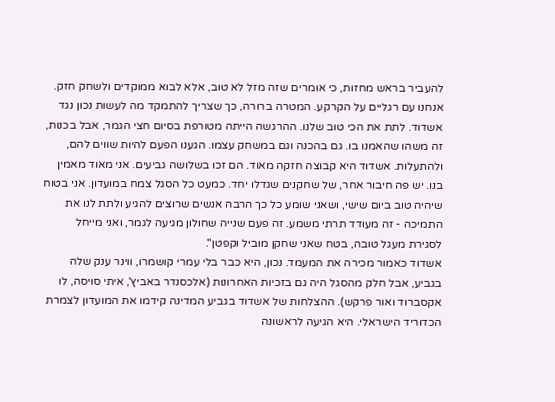להעביר בראש מחזות, כי אומרים שזה מזל לא טוב, אלא לבוא ממוקדים ולשחק חזק. אנחנו עם רגליים על הקרקע. המטרה ברורה, כך שצריך להתמקד מה לעשות נכון נגד אשדוד. לתת את הכי טוב שלנו. ההרגשה הייתה מטורפת בסיום חצי הגמר, אבל בכנות, זה משהו שהאמנו בו. גם בהכנה וגם במשחק עצמו. הגענו הפעם להיות שווים להם, ולהתעלות. אשדוד היא קבוצה חזקה מאוד. הם זכו בשלושה גביעים. אני מאוד מאמין בנו. יש פה חיבור אחר, של שחקנים שגדלו יחד. כמעט כל הסגל צמח במועדון. אני בטוח שיהיה טוב ביום שישי, ושאני שומע כל כך הרבה אנשים שרוצים להגיע ולתת לנו את התמיכה - זה מעודד תרתי משמע. זה פעם שנייה שחולון מגיעה לגמר, ואני מייחל לסגירת מעגל טובה, בטח שאני שחקן מוביל וקפטן".
אשדוד כאמור מכירה את המעמד. נכון, היא כבר בלי עמרי קושמרו, ווינר ענק שלה בגביע, אבל חלק מהסגל היה גם בזכיות האחרונות (אלכסנדר באביץ', איתי סויסה, לו אקסברוד ואור פרקש). ההצלחות של אשדוד בגביע המדינה קידמו את המועדון לצמרת הכדוריד הישראלי. היא הגיעה לראשונה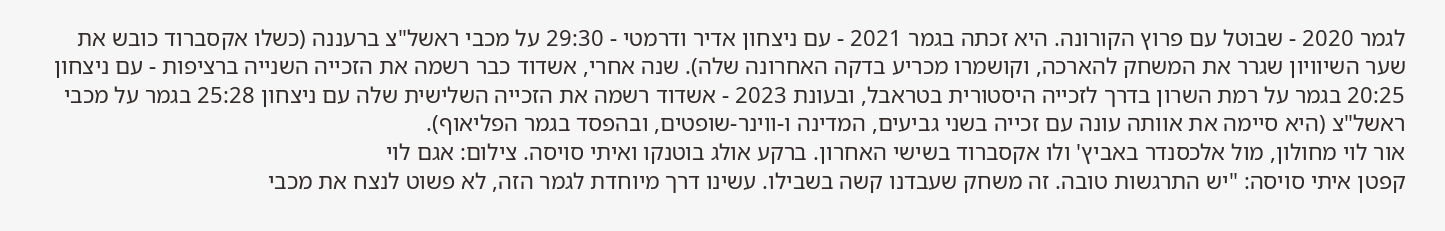לגמר 2020 - שבוטל עם פרוץ הקורונה. היא זכתה בגמר 2021 - עם ניצחון אדיר ודרמטי - 29:30 על מכבי ראשל"צ ברעננה (כשלו אקסברוד כובש את שער השיוויון שגרר את המשחק להארכה, וקושמרו מכריע בדקה האחרונה שלה). שנה אחרי, אשדוד כבר רשמה את הזכייה השנייה ברציפות - עם ניצחון 20:25 בגמר על רמת השרון בדרך לזכייה היסטורית בטראבל, ובעונת 2023 - אשדוד רשמה את הזכייה השלישית שלה עם ניצחון 25:28 בגמר על מכבי ראשל"צ (היא סיימה את אוותה עונה עם זכייה בשני גביעים, המדינה ו-ווינר-שופטים, ובהפסד בגמר הפליאוף).
אור לוי מחולון, מול אלכסנדר באביץ' ולו אקסברוד בשישי האחרון. ברקע אולג בוטנקו ואיתי סויסה. צילום: אגם לוי
קפטן איתי סויסה: "יש התרגשות טובה. זה משחק שעבדנו קשה בשבילו. עשינו דרך מיוחדת לגמר הזה, לא פשוט לנצח את מכבי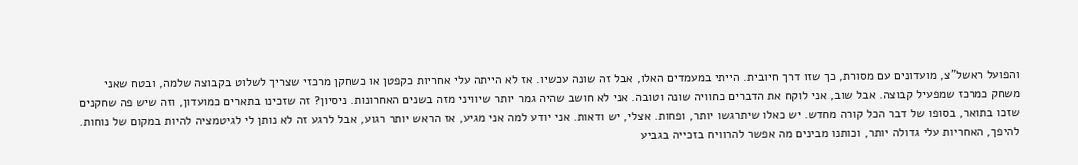והפועל ראשל"צ, מועדונים עם מסורת, כך שזו דרך חיובית. הייתי במעמדים האלו, אבל זה שונה עכשיו. אז לא הייתה עלי אחריות כקפטן או כשחקן מרכזי שצריך לשלוט בקבוצה שלמה, ובטח שאני משחק כמרכז שמפעיל קבוצה. אבל שוב, אני לוקח את הדברים כחוויה שונה וטובה. אני לא חושב שהיה גמר יותר שיוויני מזה בשנים האחרונות. ניסיון? זה שזכינו בתארים כמועדון, וזה שיש פה שחקנים שזכו בתואר, בסופו של דבר הכל קורה מחדש. יש כאלו שיתרגשו יותר, ופחות. אצלי, יש ודאות. אני יודע למה אני מגיע, אז הראש יותר רגוע, אבל לרגע זה לא נותן לי לגיטמציה להיות במקום של נוחות. להיפך, האחריות עלי גדולה יותר, וכותנו מבינים מה אפשר להרוויח בזכייה בגביע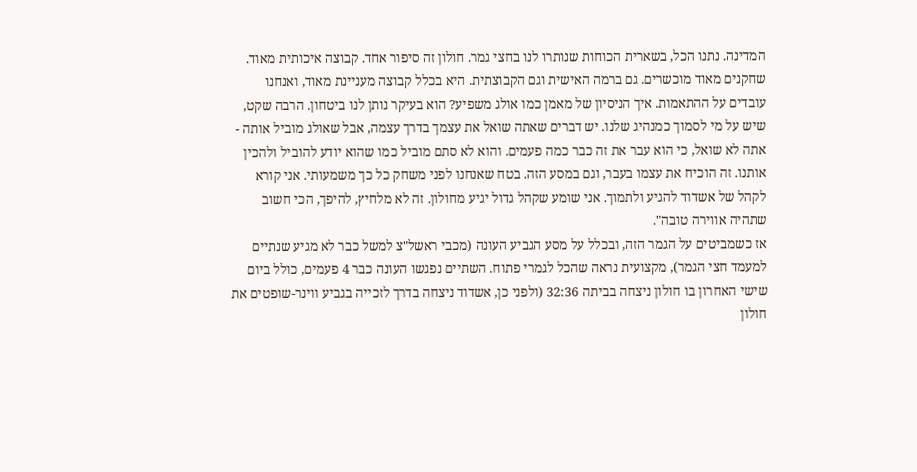המדינה. נתנו הכל, בשארית הכוחות שנותרו לנו בחצי גמר. חולון זה סיפור אחד. קבוצה איכותית מאוד. שחקנים מאוד מוכשרים. גם ברמה האישית וגם הקבוצתית. היא בכלל קבוצה מעניינת מאוד, ואנחנו עובדים על ההתאמות. איך הניסיון של מאמן כמו אולג משפיע? הוא בעיקר נותן לנו ביטחון. הרבה שקט, שיש על מי לסמוך כמנהיג שלנו. יש דברים שאתה שואל את עצמך בדרך עצמה, אבל שאולג מוביל אותה - אתה לא שואל, כי הוא עבר את זה כבר כמה פעמים. והוא לא סתם מוביל כמו שהוא יודע להוביל ולהכין אותנו. זה הוכיח את עצמו בעבר, וגם במסע הזה. בטח שאנחנו לפני משחק כל כך משמעותי. אני קורא לקהל של אשדוד להגיע ולתמוך. אני שומע שקהל גדול יגיע מחולון. זה לא מלחיץ, להיפך, הכי חשוב שתהיה אווירה טובה".
אז כשמביטים על הגמר הזה, ובכלל על מסע הגביע העונה (מכבי ראשל"צ למשל כבר לא מגיע שנתיים למעמד חצי הגמר), מקצועית נראה שהכל לגמרי פתוח. השתיים נפגשו העונה כבר 4 פעמים, כולל ביום שישי האחרון בו חולון ניצחה בביתה 32:36 (ולפני כן, אשדוד ניצחה בדרך לזכייה בגביע ווינר-שופטים את חולון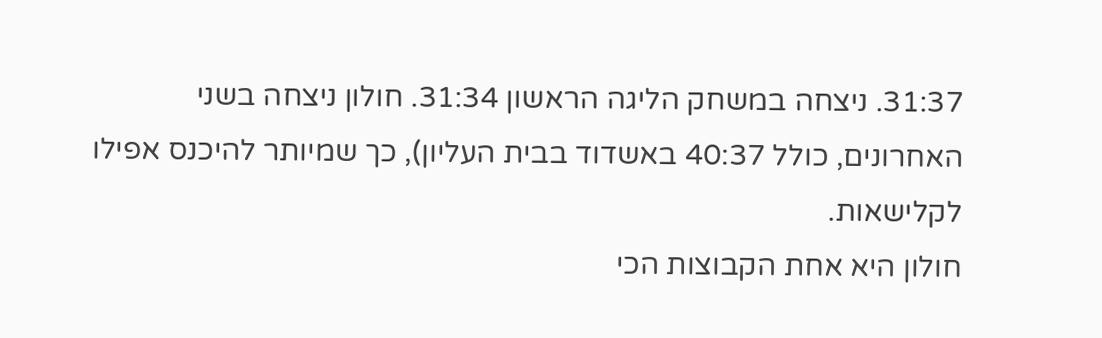31:37. ניצחה במשחק הליגה הראשון 31:34. חולון ניצחה בשני האחרונים, כולל 40:37 באשדוד בבית העליון), כך שמיותר להיכנס אפילו לקלישאות.
חולון היא אחת הקבוצות הכי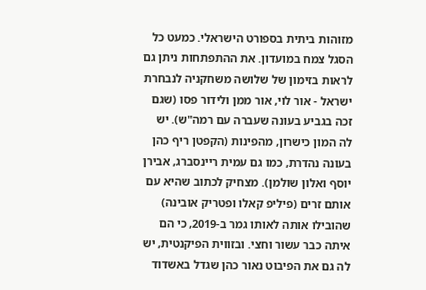מזוהות ביתית בספורט הישראלי. כמעט כל הסגל צמח במועדון. את ההתפתחות ניתן גם לראות בזימון של שלושה משחקניה לנבחרת ישראל - אור לוי, אור ממן ולידור פסו (שגם זכה בגביע בעונה שעברה עם רמה"ש). יש לה המון כישרון, מהפינות (הקפטן ריף כהן בעונה נהדרת, כמו גם עמית ריינסברג, אבירן יוסף ואלון שולמן). מצחיק לכתוב שהיא עם אותם זרים (פיליפ קאלו ופטריק אובינה) שהובילו אותה לאותו גמר ב-2019, כי הם איתה כבר עשור וחצי. ובזווית הפיקנטית, יש לה גם את הפיבוט נאור כהן שגדל באשדוד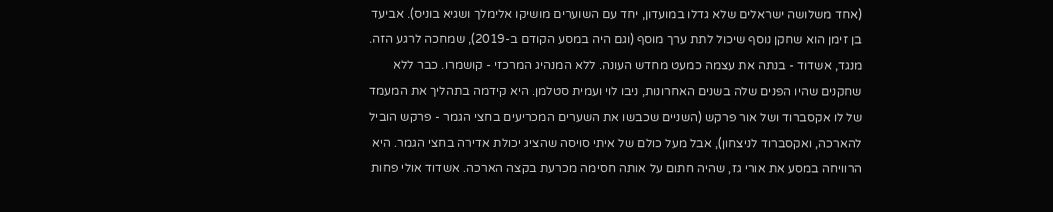(אחד משלושה ישראלים שלא גדלו במועדון, יחד עם השוערים מושיקו אלימלך ושגיא בוניס). אביעד בן זימן הוא שחקן נוסף שיכול לתת ערך מוסף (וגם היה במסע הקודם ב-2019), שמחכה לרגע הזה.
מנגד, אשדוד - בנתה את עצמה כמעט מחדש העונה. ללא המנהיג המרכזי - קושמרו. כבר ללא שחקנים שהיו הפנים שלה בשנים האחרונות, ניבו לוי ועמית סטלמן. היא קידמה בתהליך את המעמד של לו אקסברוד ושל אור פרקש (השניים שכבשו את השערים המכריעים בחצי הגמר - פרקש הוביל להארכה, ואקסברוד לניצחון), אבל מעל כולם של איתי סויסה שהציג יכולת אדירה בחצי הגמר. היא הרוויחה במסע את אורי גז, שהיה חתום על אותה חסימה מכרעת בקצה הארכה. אשדוד אולי פחות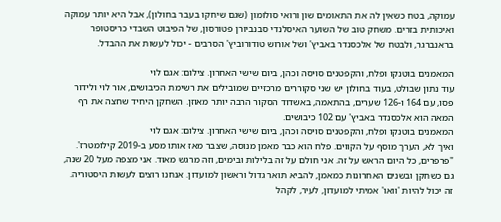עמוקה, בטח כשאין לה את התאומים שון ורואי סולומון (שגם שיחקו בעבר בחולון), אבל היא יותר עמוקה ואיכותית בזרים. משחק טוב של השוער האיסלנדי סבנביורן פטורסון, של הפיבוט השבדי כריסטופר בראנברגר, ולבטח של אלכסנדר באביץ' ושל אורוש טודורוביץ' הסרבים - יכול לעשות את ההבדל.

המאמנים בוטנקו ופלח, והקפטנים סויסה וכהן, ביום שישי האחרון. צילום: אגם לוי
עוד נתון שבולט, בעוד בחולון יש שני סקוררים מרכזיים שמובילים את רשימת הכיבושים, אור לוי ולידור פסו, עם 164 ו-126 שערים, בהתאמה, באשדוד הסקור הרבה יותר מאוזן. השחקן היחיד שחצה את רף המאה הוא אלכסנדר באביץ' עם 102 כיבושים.
המאמנים בוטנקו ופלח, והקפטנים סויסה וכהן, ביום שישי האחרון. צילום: אגם לוי
ואיך לא, הערך מוסף על הקווים. פלח הוא כבר מאמן מנוסה, שצבר מאז אותו מסע ב-2019 קילומטרז'. "פרפרים, כל היום הראש על זה. אני חולם על זה בלילות ובימים, וזה מרגש מאוד. אני מצפה מעל 20 שנה, גם כשחקן ובשנים האחרונות כמאמן, להביא תואר גדול וראשון למועדון. אנחנו רוצים לעשות היסטוריה. זה יכול להיות 'וואו' אמיתי למועדון, לעיר, לקהל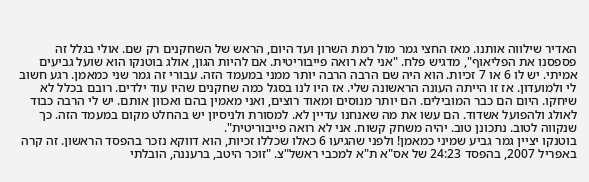האדיר שילווה אותנו. מאז החצי גמר מול רמת השרון ועד היום, הראש של השחקנים רק שם. אולי בגלל זה פספסנו את הפליאוף", מדגיש פלח. "אני לא רואה פייבוריטית. אם להיות הגון, אולג בוטנקו הוא שועל גביעים אמיתי. יש לו 6 או 7 זכיות. הוא היה שם הרבה הרבה יותר ממני במעמד הזה. עבורי זה גמר שני כמאמן. רגע חשוב לי ולמועדון. אז זו הייתה העונה הראשונה שלי. אז היו לנו בסגל כמה שחקנים שהיו עוד ילדים. רובם בכלל לא שיחקו. היום הם כבר המובילים. הם יותר מנוסים ומאוד רוצים, ואני מאמין בהם ואכוון אותם. יש לי הרבה כבוד לאולג ולהפועל אשדוד. הם עשו את מה שאנחנו עדיין לא. למסורת ולניסיון יש בהחלט מקום במעמד הזה. כך שנקווה לטוב. נתכונן טוב. יהיה משחק קשוח. אני לא רואה פייבוריטית".
בוטנקו יציין גמר גביע שמיני כמאמן! ולפני שהגיעו 6 כאלו שכללו זכיות, הוא דווקא נזכר בהפסד הראשון. זה קרה באפריל 2007, בהפסד 24:23 של אס"א ת"א למכבי ראשל"צ. "זוכר היטב, ברעננה, הובלתי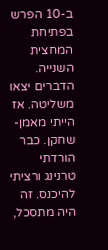ב-10 הפרש בפתיחת המחצית השנייה. הדברים יצאו משליטה. אז הייתי מאמן-שחקן. כבר הורדתי טרנינג ורציתי להיכנס. זה היה מתסכל,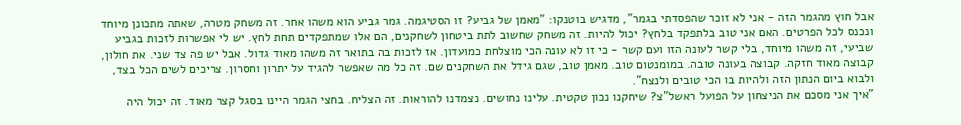אבל חוץ מהגמר הזה - אני לא זוכר שהפסדתי בגמר", מדגיש בוטנקו: "מאמן של גביע? זו הסטיגמה. גמר גביע הוא משהו אחר. זה משחק מטרה, שאתה מתכונן מיוחד ונכנס לכל הפרטים. האם אני טוב בלתפקד בלחץ? יכול להיות. זה משחק שחשוב לתת ביטחון לשחקנים, הם אלו שמתפקדים תחת לחץ. יש לי אפשרות לזכות בגביע שביעי, זה משהו מיוחד, בלי קשר לעונה הזו ועם קשר - כי זו לא עונה הכי מוצלחת כמועדון. אז לזכות בה בתואר זה משהו מאוד גדול. אבל יש פה צד שני. את חולון, קבוצה מאוד חזקה. קבוצה בעונה טובה. במומנטום טוב. מאמן טוב, שגם גידל את השחקנים שם. זה כל מה שאפשר להגיד על יתרון וחסרון. צריכים לשים הכל בצד, ולבוא ביום הנתון הזה ולהיות בו הכי טובים ולנצח".
"איך אני מסכם את הניצחון על הפועל ראשל"צ? שיחקנו נכון טקטית. עלינו נחושים. נצמדנו להוראות. זה הצליח. בחצי הגמר היינו בסגל קצר מאוד. זה יכול היה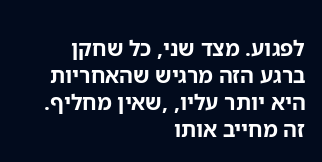לפגוע. מצד שני, כל שחקן ברגע הזה מרגיש שהאחריות היא יותר עליו, ,שאין מחליף. זה מחייב אותו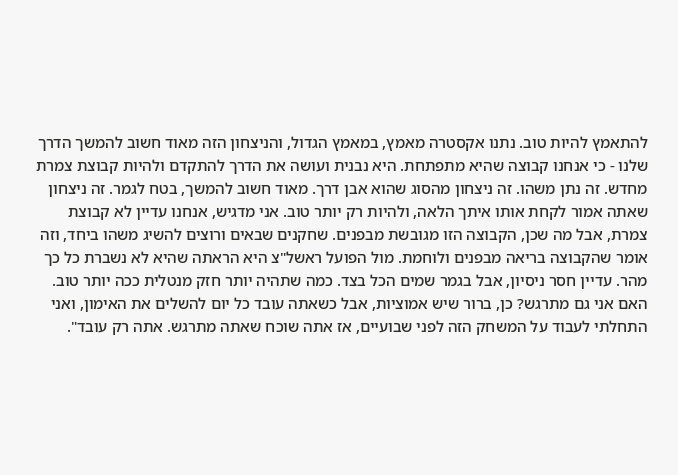להתאמץ להיות טוב. נתנו אקסטרה מאמץ, במאמץ הגדול, והניצחון הזה מאוד חשוב להמשך הדרך שלנו - כי אנחנו קבוצה שהיא מתפתחת. היא נבנית ועושה את הדרך להתקדם ולהיות קבוצת צמרת מחדש. זה נתן משהו. זה ניצחון מהסוג שהוא אבן דרך. מאוד חשוב להמשך, בטח לגמר. זה ניצחון שאתה אמור לקחת אותו איתך הלאה, ולהיות רק יותר טוב. אני מדגיש, אנחנו עדיין לא קבוצת צמרת, אבל מה שכן, הקבוצה הזו מגובשת מבפנים. שחקנים שבאים ורוצים להשיג משהו ביחד, וזה אומר שהקבוצה בריאה מבפנים ולוחמת. מול הפועל ראשל"צ היא הראתה שהיא לא נשברת כל כך מהר. עדיין חסר ניסיון, אבל בגמר שמים הכל בצד. כמה שתהיה יותר חזק מנטלית ככה יותר טוב. האם אני גם מתרגש? כן, ברור שיש אמוציות, אבל כשאתה עובד כל יום להשלים את האימון, ואני התחלתי לעבוד על המשחק הזה לפני שבועיים, אז אתה שוכח שאתה מתרגש. אתה רק עובד".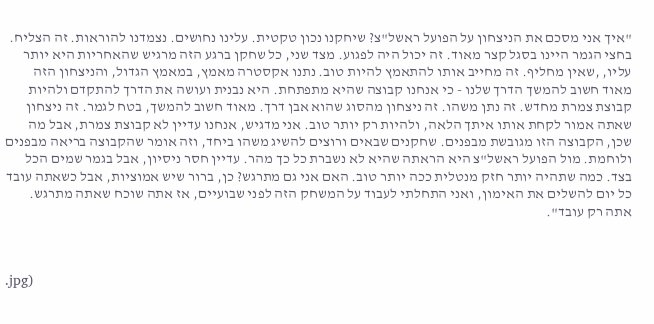"איך אני מסכם את הניצחון על הפועל ראשל"צ? שיחקנו נכון טקטית. עלינו נחושים. נצמדנו להוראות. זה הצליח. בחצי הגמר היינו בסגל קצר מאוד. זה יכול היה לפגוע. מצד שני, כל שחקן ברגע הזה מרגיש שהאחריות היא יותר עליו, ,שאין מחליף. זה מחייב אותו להתאמץ להיות טוב. נתנו אקסטרה מאמץ, במאמץ הגדול, והניצחון הזה מאוד חשוב להמשך הדרך שלנו - כי אנחנו קבוצה שהיא מתפתחת. היא נבנית ועושה את הדרך להתקדם ולהיות קבוצת צמרת מחדש. זה נתן משהו. זה ניצחון מהסוג שהוא אבן דרך. מאוד חשוב להמשך, בטח לגמר. זה ניצחון שאתה אמור לקחת אותו איתך הלאה, ולהיות רק יותר טוב. אני מדגיש, אנחנו עדיין לא קבוצת צמרת, אבל מה שכן, הקבוצה הזו מגובשת מבפנים. שחקנים שבאים ורוצים להשיג משהו ביחד, וזה אומר שהקבוצה בריאה מבפנים ולוחמת. מול הפועל ראשל"צ היא הראתה שהיא לא נשברת כל כך מהר. עדיין חסר ניסיון, אבל בגמר שמים הכל בצד. כמה שתהיה יותר חזק מנטלית ככה יותר טוב. האם אני גם מתרגש? כן, ברור שיש אמוציות, אבל כשאתה עובד כל יום להשלים את האימון, ואני התחלתי לעבוד על המשחק הזה לפני שבועיים, אז אתה שוכח שאתה מתרגש. אתה רק עובד".



.jpg)